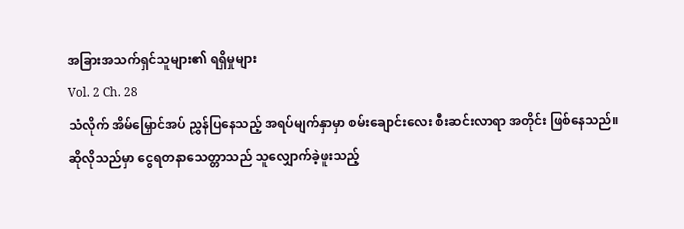အခြားအသက်ရှင်သူများ၏ ရရှိမှုများ
Vol. 2 Ch. 28
သံလိုက် အိမ်မြှောင်အပ် ညွှန်ပြနေသည့် အရပ်မျက်နှာမှာ စမ်းချောင်းလေး စီးဆင်းလာရာ အတိုင်း ဖြစ်နေသည်။
ဆိုလိုသည်မှာ ငွေရတနာသေတ္တာသည် သူလျှောက်ခဲ့ဖူးသည့်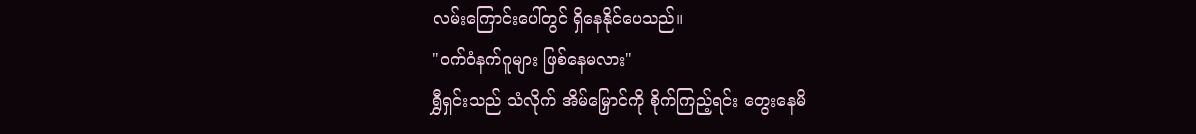လမ်းကြောင်းပေါ်တွင် ရှိနေနိုင်ပေသည်။
"ဝက်ဝံနက်ဂူများ ဖြစ်နေမလား"
ရွှီရှင်းသည် သံလိုက် အိမ်မြှောင်ကို စိုက်ကြည့်ရင်း တွေးနေမိ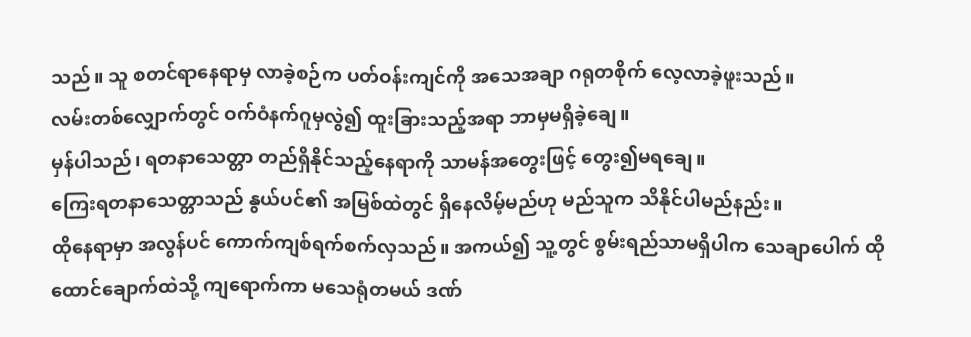သည်။ သူ စတင်ရာနေရာမှ လာခဲ့စဉ်က ပတ်ဝန်းကျင်ကို အသေအချာ ဂရုတစိုက် လေ့လာခဲ့ဖူးသည်။
လမ်းတစ်လျှောက်တွင် ဝက်ဝံနက်ဂူမှလွဲ၍ ထူးခြားသည့်အရာ ဘာမှမရှိခဲ့ချေ။
မှန်ပါသည်၊ ရတနာသေတ္တာ တည်ရှိနိုင်သည့်နေရာကို သာမန်အတွေးဖြင့် တွေး၍မရချေ။
ကြေးရတနာသေတ္တာသည် နွယ်ပင်၏ အမြစ်ထဲတွင် ရှိနေလိမ့်မည်ဟု မည်သူက သိနိုင်ပါမည်နည်း။
ထိုနေရာမှာ အလွန်ပင် ကောက်ကျစ်ရက်စက်လှသည်။ အကယ်၍ သူ့တွင် စွမ်းရည်သာမရှိပါက သေချာပေါက် ထိုထောင်ချောက်ထဲသို့ ကျရောက်ကာ မသေရုံတမယ် ဒဏ်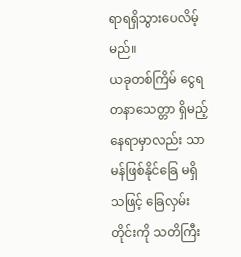ရာရရှိသွားပေလိမ့်မည်။
ယခုတစ်ကြိမ် ငွေရတနာသေတ္တာ ရှိမည့်နေရာမှာလည်း သာမန်ဖြစ်နိုင်ခြေ မရှိသဖြင့် ခြေလှမ်းတိုင်းကို သတိကြီး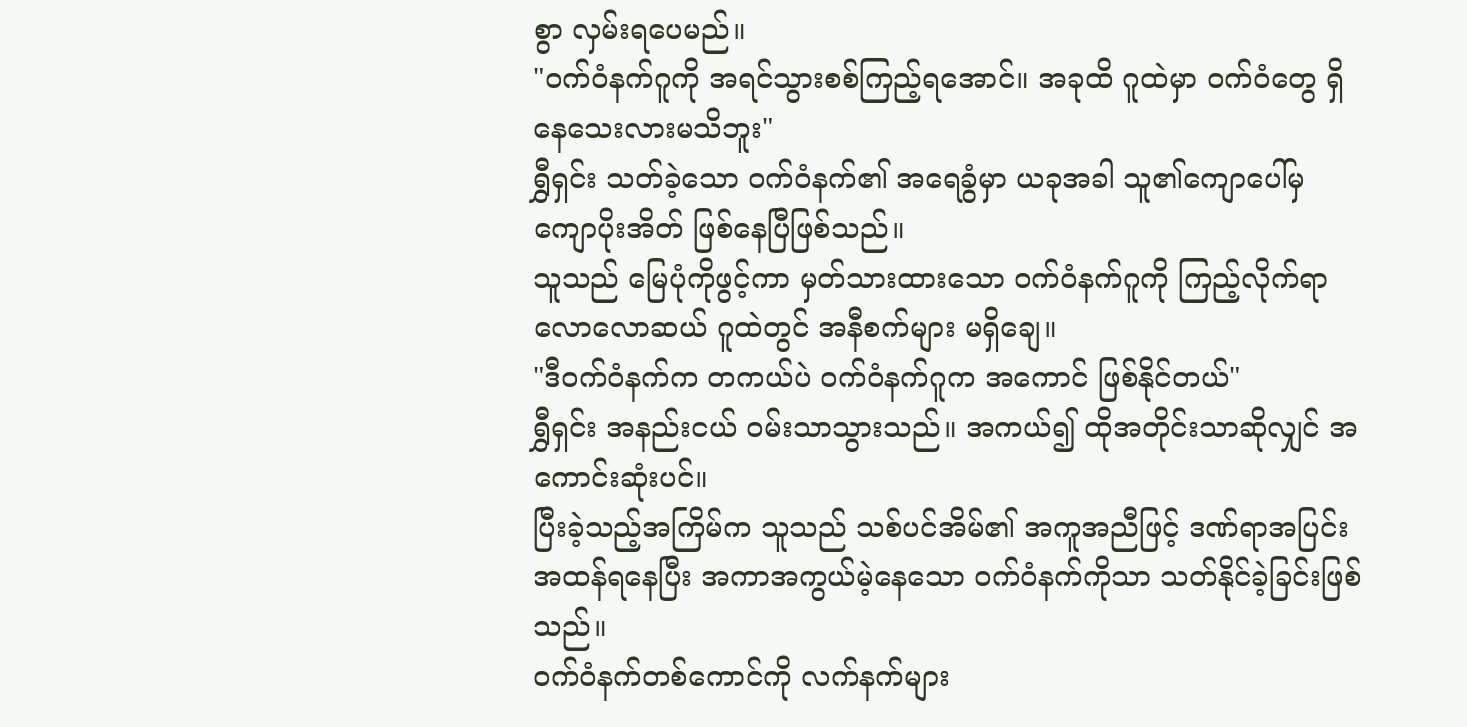စွာ လှမ်းရပေမည်။
"ဝက်ဝံနက်ဂူကို အရင်သွားစစ်ကြည့်ရအောင်။ အခုထိ ဂူထဲမှာ ဝက်ဝံတွေ ရှိနေသေးလားမသိဘူး"
ရွှီရှင်း သတ်ခဲ့သော ဝက်ဝံနက်၏ အရေခွံမှာ ယခုအခါ သူ၏ကျောပေါ်မှ ကျောပိုးအိတ် ဖြစ်နေပြီဖြစ်သည်။
သူသည် မြေပုံကိုဖွင့်ကာ မှတ်သားထားသော ဝက်ဝံနက်ဂူကို ကြည့်လိုက်ရာ လောလောဆယ် ဂူထဲတွင် အနီစက်များ မရှိချေ။
"ဒီဝက်ဝံနက်က တကယ်ပဲ ဝက်ဝံနက်ဂူက အကောင် ဖြစ်နိုင်တယ်"
ရွှီရှင်း အနည်းငယ် ဝမ်းသာသွားသည်။ အကယ်၍ ထိုအတိုင်းသာဆိုလျှင် အကောင်းဆုံးပင်။
ပြီးခဲ့သည့်အကြိမ်က သူသည် သစ်ပင်အိမ်၏ အကူအညီဖြင့် ဒဏ်ရာအပြင်းအထန်ရနေပြီး အကာအကွယ်မဲ့နေသော ဝက်ဝံနက်ကိုသာ သတ်နိုင်ခဲ့ခြင်းဖြစ်သည်။
ဝက်ဝံနက်တစ်ကောင်ကို လက်နက်များ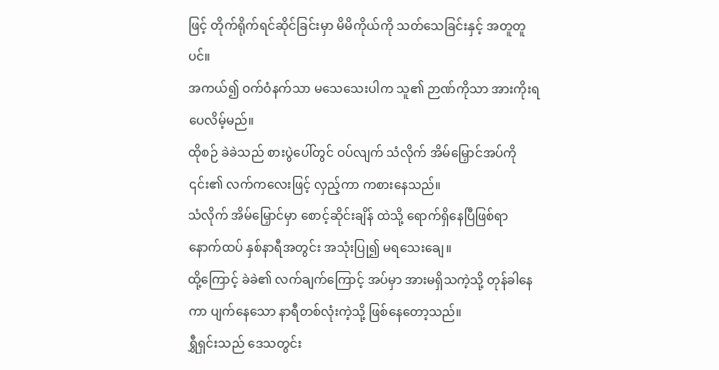ဖြင့် တိုက်ရိုက်ရင်ဆိုင်ခြင်းမှာ မိမိကိုယ်ကို သတ်သေခြင်းနှင့် အတူတူပင်။
အကယ်၍ ဝက်ဝံနက်သာ မသေသေးပါက သူ၏ ဉာဏ်ကိုသာ အားကိုးရပေလိမ့်မည်။
ထိုစဉ် ခဲခဲသည် စားပွဲပေါ်တွင် ဝပ်လျက် သံလိုက် အိမ်မြှောင်အပ်ကို ၎င်း၏ လက်ကလေးဖြင့် လှည့်ကာ ကစားနေသည်။
သံလိုက် အိမ်မြှောင်မှာ စောင့်ဆိုင်းချိန် ထဲသို့ ရောက်ရှိနေပြီဖြစ်ရာ နောက်ထပ် နှစ်နာရီအတွင်း အသုံးပြု၍ မရသေးချေ။
ထို့ကြောင့် ခဲခဲ၏ လက်ချက်ကြောင့် အပ်မှာ အားမရှိသကဲ့သို့ တုန်ခါနေကာ ပျက်နေသော နာရီတစ်လုံးကဲ့သို့ ဖြစ်နေတော့သည်။
ရွှီရှင်းသည် ဒေသတွင်း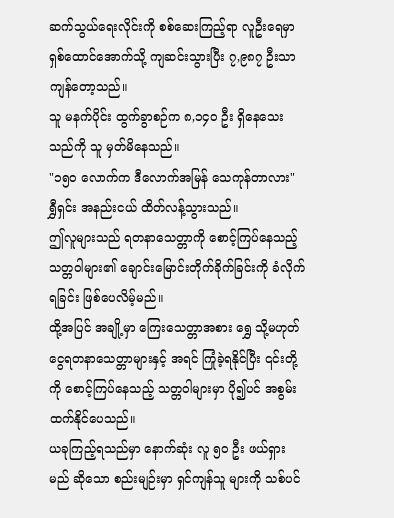ဆက်သွယ်ရေးလိုင်းကို စစ်ဆေးကြည့်ရာ လူဦးရေမှာ ရှစ်ထောင်အောက်သို့ ကျဆင်းသွားပြီး ၇,၉၈၇ ဦးသာ ကျန်တော့သည်။
သူ မနက်ပိုင်း ထွက်ခွာစဉ်က ၈,၁၄၀ ဦး ရှိနေသေးသည်ကို သူ မှတ်မိနေသည်။
"၁၅၀ လောက်က ဒီလောက်အမြန် သေကုန်တာလား" ရွှီရှင်း အနည်းငယ် ထိတ်လန့်သွားသည်။
ဤလူများသည် ရတနာသေတ္တာကို စောင့်ကြပ်နေသည့် သတ္တဝါများ၏ ချောင်းမြောင်းတိုက်ခိုက်ခြင်းကို ခံလိုက်ရခြင်း ဖြစ်ပေလိမ့်မည်။
ထို့အပြင် အချို့မှာ ကြေးသေတ္တာအစား ရွှေ သို့မဟုတ် ငွေရတနာသေတ္တာများနှင့် အရင် ကြုံခဲ့ရနိုင်ပြီး ၎င်းတို့ကို စောင့်ကြပ်နေသည့် သတ္တဝါများမှာ ပို၍ပင် အစွမ်းထက်နိုင်ပေသည်။
ယခုကြည့်ရသည်မှာ နောက်ဆုံး လူ ၅၀ ဦး ဖယ်ရှားမည် ဆိုသော စည်းမျဉ်းမှာ ရှင်ကျန်သူ များကို သစ်ပင်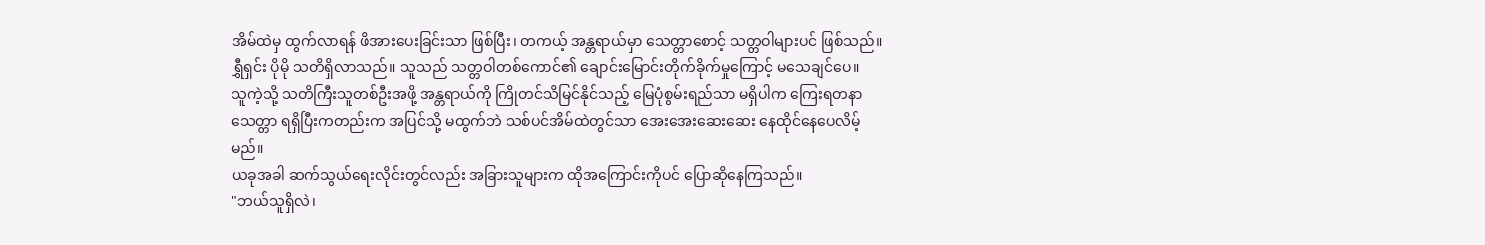အိမ်ထဲမှ ထွက်လာရန် ဖိအားပေးခြင်းသာ ဖြစ်ပြီး၊ တကယ့် အန္တရာယ်မှာ သေတ္တာစောင့် သတ္တဝါများပင် ဖြစ်သည်။
ရွှီရှင်း ပိုမို သတိရှိလာသည်။ သူသည် သတ္တဝါတစ်ကောင်၏ ချောင်းမြောင်းတိုက်ခိုက်မှုကြောင့် မသေချင်ပေ။
သူကဲ့သို့ သတိကြီးသူတစ်ဦးအဖို့ အန္တရာယ်ကို ကြိုတင်သိမြင်နိုင်သည့် မြေပုံစွမ်းရည်သာ မရှိပါက ကြေးရတနာသေတ္တာ ရရှိပြီးကတည်းက အပြင်သို့ မထွက်ဘဲ သစ်ပင်အိမ်ထဲတွင်သာ အေးအေးဆေးဆေး နေထိုင်နေပေလိမ့်မည်။
ယခုအခါ ဆက်သွယ်ရေးလိုင်းတွင်လည်း အခြားသူများက ထိုအကြောင်းကိုပင် ပြောဆိုနေကြသည်။
"ဘယ်သူရှိလဲ၊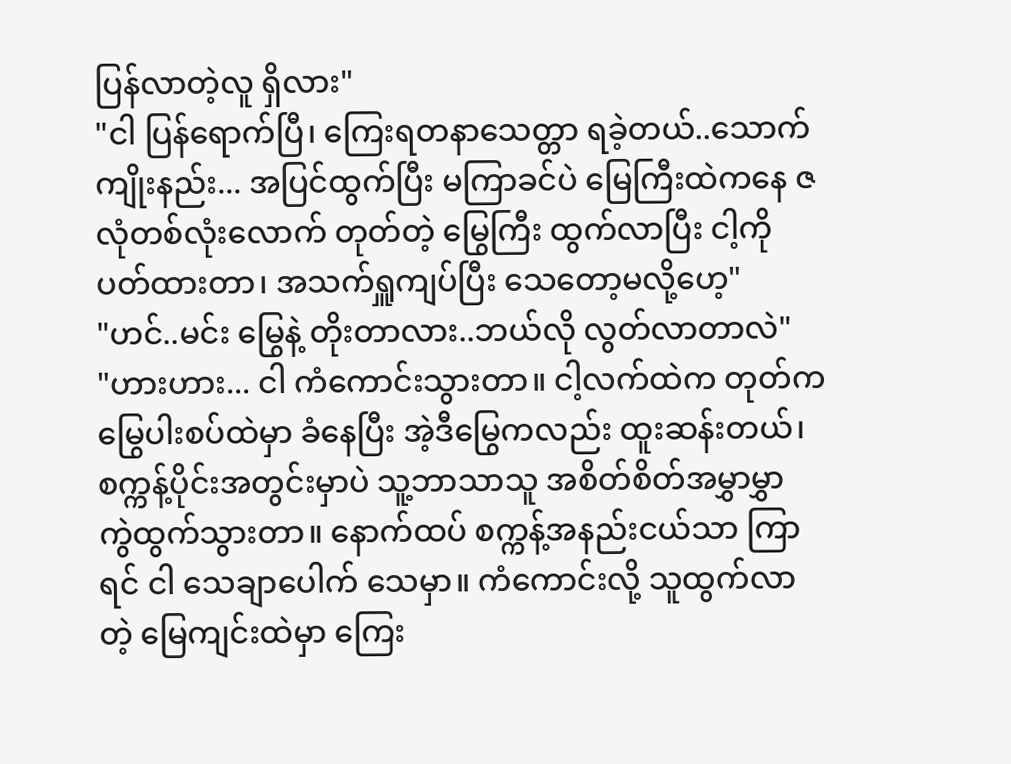ပြန်လာတဲ့လူ ရှိလား"
"ငါ ပြန်ရောက်ပြီ၊ ကြေးရတနာသေတ္တာ ရခဲ့တယ်..သောက်ကျိုးနည်း... အပြင်ထွက်ပြီး မကြာခင်ပဲ မြေကြီးထဲကနေ ဇလုံတစ်လုံးလောက် တုတ်တဲ့ မြွေကြီး ထွက်လာပြီး ငါ့ကို ပတ်ထားတာ၊ အသက်ရှူကျပ်ပြီး သေတော့မလို့ဟေ့"
"ဟင်..မင်း မြွေနဲ့ တိုးတာလား..ဘယ်လို လွတ်လာတာလဲ"
"ဟားဟား... ငါ ကံကောင်းသွားတာ။ ငါ့လက်ထဲက တုတ်က မြွေပါးစပ်ထဲမှာ ခံနေပြီး အဲ့ဒီမြွေကလည်း ထူးဆန်းတယ်၊ စက္ကန့်ပိုင်းအတွင်းမှာပဲ သူ့ဘာသာသူ အစိတ်စိတ်အမွှာမွှာ ကွဲထွက်သွားတာ။ နောက်ထပ် စက္ကန့်အနည်းငယ်သာ ကြာရင် ငါ သေချာပေါက် သေမှာ။ ကံကောင်းလို့ သူထွက်လာတဲ့ မြေကျင်းထဲမှာ ကြေး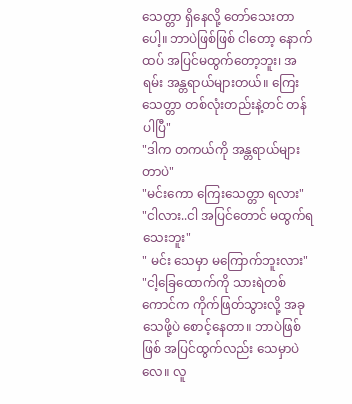သေတ္တာ ရှိနေလို့ တော်သေးတာပေါ့။ ဘာပဲဖြစ်ဖြစ် ငါတော့ နောက်ထပ် အပြင်မထွက်တော့ဘူး၊ အရမ်း အန္တရာယ်များတယ်။ ကြေးသေတ္တာ တစ်လုံးတည်းနဲ့တင် တန်ပါပြီ"
"ဒါက တကယ်ကို အန္တရာယ်များတာပဲ"
"မင်းကော ကြေးသေတ္တာ ရလား"
"ငါလား..ငါ အပြင်တောင် မထွက်ရသေးဘူး"
" မင်း သေမှာ မကြောက်ဘူးလား"
"ငါ့ခြေထောက်ကို သားရဲတစ်ကောင်က ကိုက်ဖြတ်သွားလို့ အခု သေဖို့ပဲ စောင့်နေတာ။ ဘာပဲဖြစ်ဖြစ် အပြင်ထွက်လည်း သေမှာပဲလေ။ လူ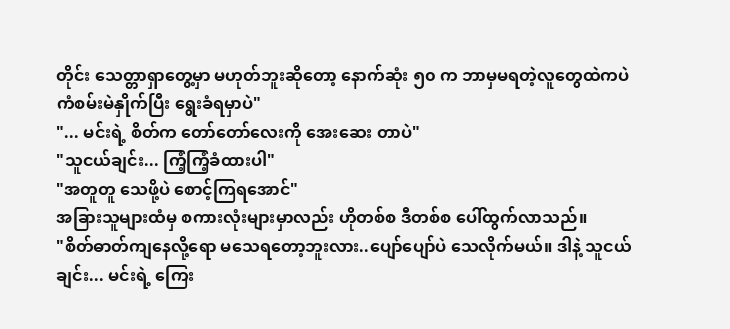တိုင်း သေတ္တာရှာတွေ့မှာ မဟုတ်ဘူးဆိုတော့ နောက်ဆုံး ၅၀ က ဘာမှမရတဲ့လူတွေထဲကပဲ ကံစမ်းမဲနှိုက်ပြီး ရွေးခံရမှာပဲ"
"... မင်းရဲ့ စိတ်က တော်တော်လေးကို အေးဆေး တာပဲ"
"သူငယ်ချင်း... ကြံ့ကြံ့ခံထားပါ"
"အတူတူ သေဖို့ပဲ စောင့်ကြရအောင်"
အခြားသူများထံမှ စကားလုံးများမှာလည်း ဟိုတစ်စ ဒီတစ်စ ပေါ်ထွက်လာသည်။
"စိတ်ဓာတ်ကျနေလို့ရော မသေရတော့ဘူးလား..ပျော်ပျော်ပဲ သေလိုက်မယ်။ ဒါနဲ့ သူငယ်ချင်း... မင်းရဲ့ ကြေး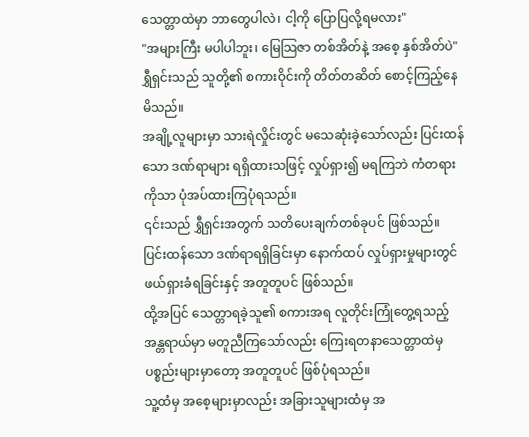သေတ္တာထဲမှာ ဘာတွေပါလဲ၊ ငါ့ကို ပြောပြလို့ရမလား"
"အများကြီး မပါပါဘူး၊ မြေသြဇာ တစ်အိတ်နဲ့ အစေ့ နှစ်အိတ်ပဲ"
ရွှီရှင်းသည် သူတို့၏ စကားဝိုင်းကို တိတ်တဆိတ် စောင့်ကြည့်နေမိသည်။
အချို့လူများမှာ သားရဲလှိုင်းတွင် မသေဆုံးခဲ့သော်လည်း ပြင်းထန်သော ဒဏ်ရာများ ရရှိထားသဖြင့် လှုပ်ရှား၍ မရကြဘဲ ကံတရားကိုသာ ပုံအပ်ထားကြပုံရသည်။
၎င်းသည် ရွှီရှင်းအတွက် သတိပေးချက်တစ်ခုပင် ဖြစ်သည်။
ပြင်းထန်သော ဒဏ်ရာရရှိခြင်းမှာ နောက်ထပ် လှုပ်ရှားမှုများတွင် ဖယ်ရှားခံရခြင်းနှင့် အတူတူပင် ဖြစ်သည်။
ထို့အပြင် သေတ္တာရခဲ့သူ၏ စကားအရ လူတိုင်းကြုံတွေ့ရသည့် အန္တရာယ်မှာ မတူညီကြသော်လည်း ကြေးရတနာသေတ္တာထဲမှ ပစ္စည်းများမှာတော့ အတူတူပင် ဖြစ်ပုံရသည်။
သူ့ထံမှ အစေ့များမှာလည်း အခြားသူများထံမှ အ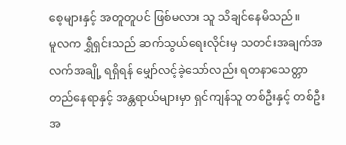စေ့များနှင့် အတူတူပင် ဖြစ်မလား သူ သိချင်နေမိသည်။
မူလက ရွှီရှင်းသည် ဆက်သွယ်ရေးလိုင်းမှ သတင်းအချက်အလက်အချို့ ရရှိရန် မျှော်လင့်ခဲ့သော်လည်း ရတနာသေတ္တာ တည်နေရာနှင့် အန္တရာယ်များမှာ ရှင်ကျန်သူ တစ်ဦးနှင့် တစ်ဦး အ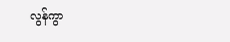လွန်ကွာ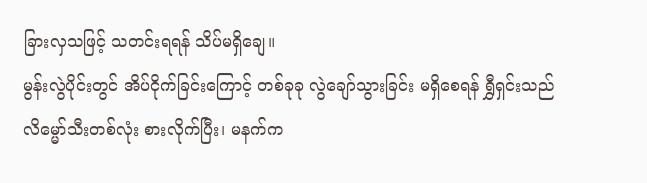ခြားလှသဖြင့် သတင်းရရန် သိပ်မရှိချေ။
မွန်းလွဲပိုင်းတွင် အိပ်ငိုက်ခြင်းကြောင့် တစ်ခုခု လွဲချော်သွားခြင်း မရှိစေရန် ရွှီရှင်းသည် လိမ္မော်သီးတစ်လုံး စားလိုက်ပြီး၊ မနက်က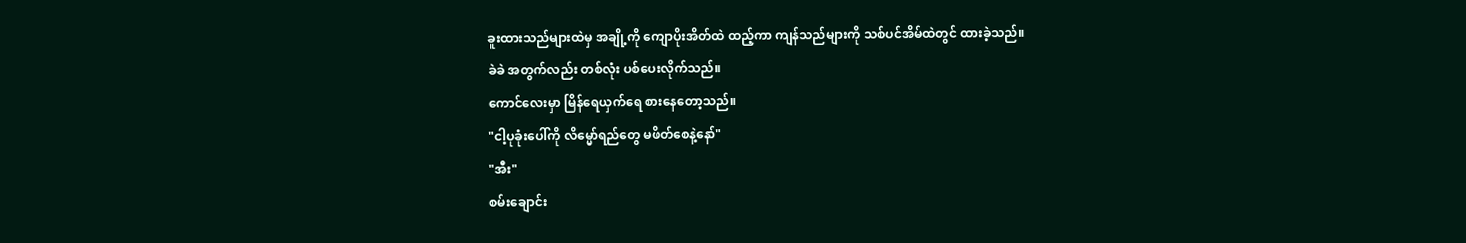ခူးထားသည်များထဲမှ အချို့ကို ကျောပိုးအိတ်ထဲ ထည့်ကာ ကျန်သည်များကို သစ်ပင်အိမ်ထဲတွင် ထားခဲ့သည်။
ခဲခဲ အတွက်လည်း တစ်လုံး ပစ်ပေးလိုက်သည်။
ကောင်လေးမှာ မြိန်ရေယှက်ရေ စားနေတော့သည်။
"ငါ့ပုခုံးပေါ်ကို လိမ္မော်ရည်တွေ မဖိတ်စေနဲ့နော်"
"အီး"
စမ်းချောင်း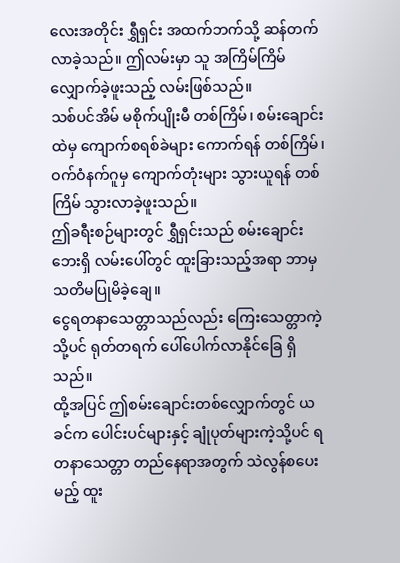လေးအတိုင်း ရွှီရှင်း အထက်ဘက်သို့ ဆန်တက်လာခဲ့သည်။ ဤလမ်းမှာ သူ အကြိမ်ကြိမ် လျှောက်ခဲ့ဖူးသည့် လမ်းဖြစ်သည်။
သစ်ပင်အိမ် မစိုက်ပျိုးမီ တစ်ကြိမ်၊ စမ်းချောင်းထဲမှ ကျောက်စရစ်ခဲများ ကောက်ရန် တစ်ကြိမ်၊ ဝက်ဝံနက်ဂူမှ ကျောက်တုံးများ သွားယူရန် တစ်ကြိမ် သွားလာခဲ့ဖူးသည်။
ဤခရီးစဉ်များတွင် ရွှီရှင်းသည် စမ်းချောင်းဘေးရှိ လမ်းပေါ်တွင် ထူးခြားသည့်အရာ ဘာမှ သတိမပြုမိခဲ့ချေ။
ငွေရတနာသေတ္တာသည်လည်း ကြေးသေတ္တာကဲ့သို့ပင် ရုတ်တရက် ပေါ်ပေါက်လာနိုင်ခြေ ရှိသည်။
ထို့အပြင် ဤစမ်းချောင်းတစ်လျှောက်တွင် ယခင်က ပေါင်းပင်များနှင့် ချုံပုတ်များကဲ့သို့ပင် ရတနာသေတ္တာ တည်နေရာအတွက် သဲလွန်စပေးမည့် ထူး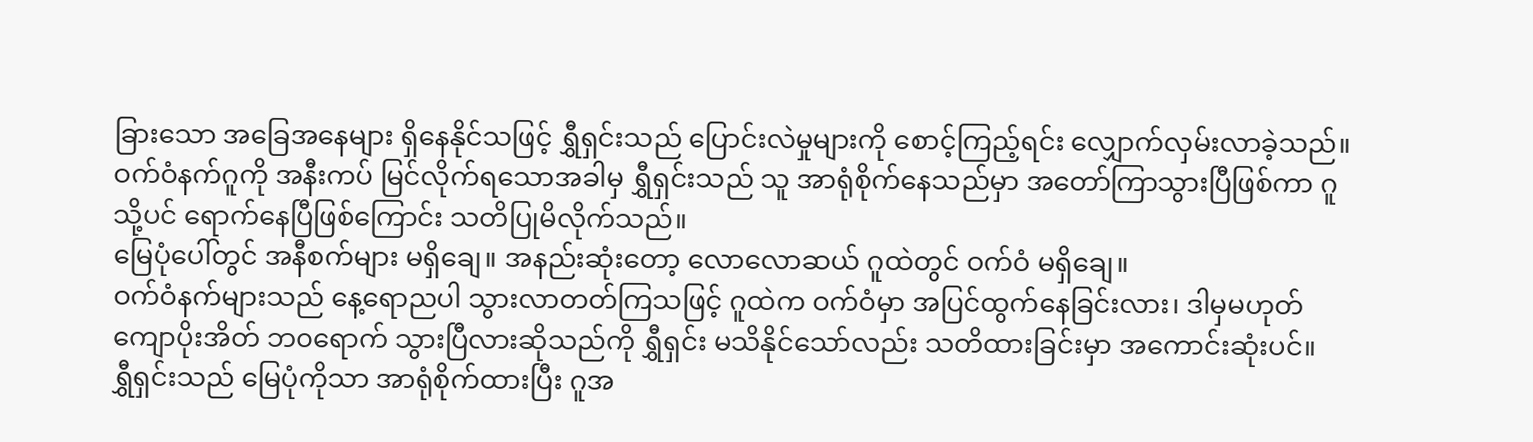ခြားသော အခြေအနေများ ရှိနေနိုင်သဖြင့် ရွှီရှင်းသည် ပြောင်းလဲမှုများကို စောင့်ကြည့်ရင်း လျှောက်လှမ်းလာခဲ့သည်။
ဝက်ဝံနက်ဂူကို အနီးကပ် မြင်လိုက်ရသောအခါမှ ရွှီရှင်းသည် သူ အာရုံစိုက်နေသည်မှာ အတော်ကြာသွားပြီဖြစ်ကာ ဂူသို့ပင် ရောက်နေပြီဖြစ်ကြောင်း သတိပြုမိလိုက်သည်။
မြေပုံပေါ်တွင် အနီစက်များ မရှိချေ။ အနည်းဆုံးတော့ လောလောဆယ် ဂူထဲတွင် ဝက်ဝံ မရှိချေ။
ဝက်ဝံနက်များသည် နေ့ရောညပါ သွားလာတတ်ကြသဖြင့် ဂူထဲက ဝက်ဝံမှာ အပြင်ထွက်နေခြင်းလား၊ ဒါမှမဟုတ် ကျောပိုးအိတ် ဘ၀ရောက် သွားပြီလားဆိုသည်ကို ရွှီရှင်း မသိနိုင်သော်လည်း သတိထားခြင်းမှာ အကောင်းဆုံးပင်။
ရွှီရှင်းသည် မြေပုံကိုသာ အာရုံစိုက်ထားပြီး ဂူအ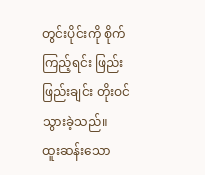တွင်းပိုင်းကို စိုက်ကြည့်ရင်း ဖြည်းဖြည်းချင်း တိုးဝင်သွားခဲ့သည်။
ထူးဆန်းသော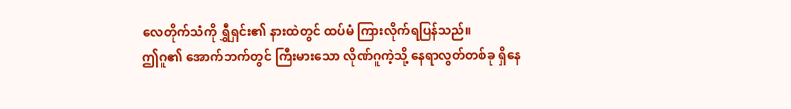လေတိုက်သံကို ရွှီရှင်း၏ နားထဲတွင် ထပ်မံ ကြားလိုက်ရပြန်သည်။
ဤဂူ၏ အောက်ဘက်တွင် ကြီးမားသော လိုဏ်ဂူကဲ့သို့ နေရာလွတ်တစ်ခု ရှိနေ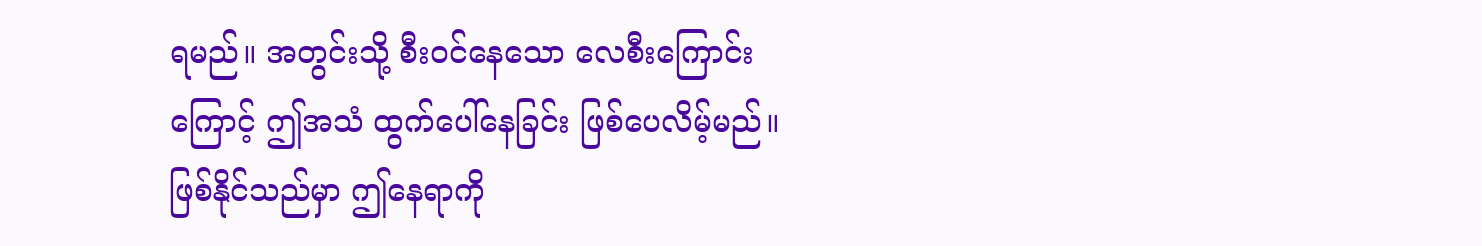ရမည်။ အတွင်းသို့ စီးဝင်နေသော လေစီးကြောင်းကြောင့် ဤအသံ ထွက်ပေါ်နေခြင်း ဖြစ်ပေလိမ့်မည်။
ဖြစ်နိုင်သည်မှာ ဤနေရာကို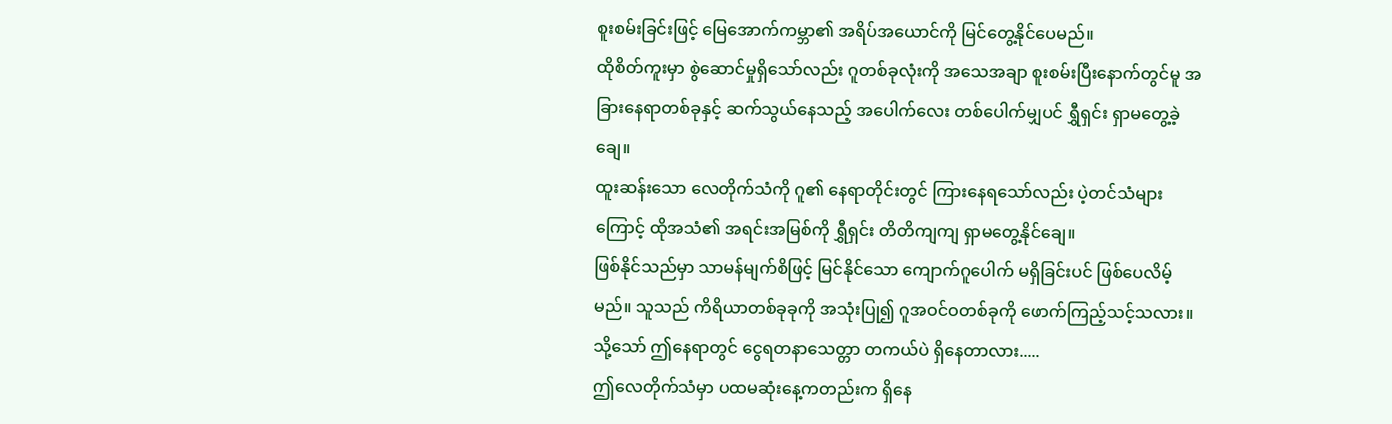စူးစမ်းခြင်းဖြင့် မြေအောက်ကမ္ဘာ၏ အရိပ်အယောင်ကို မြင်တွေ့နိုင်ပေမည်။
ထိုစိတ်ကူးမှာ စွဲဆောင်မှုရှိသော်လည်း ဂူတစ်ခုလုံးကို အသေအချာ စူးစမ်းပြီးနောက်တွင်မူ အခြားနေရာတစ်ခုနှင့် ဆက်သွယ်နေသည့် အပေါက်လေး တစ်ပေါက်မျှပင် ရွှီရှင်း ရှာမတွေ့ခဲ့ချေ။
ထူးဆန်းသော လေတိုက်သံကို ဂူ၏ နေရာတိုင်းတွင် ကြားနေရသော်လည်း ပဲ့တင်သံများကြောင့် ထိုအသံ၏ အရင်းအမြစ်ကို ရွှီရှင်း တိတိကျကျ ရှာမတွေ့နိုင်ချေ။
ဖြစ်နိုင်သည်မှာ သာမန်မျက်စိဖြင့် မြင်နိုင်သော ကျောက်ဂူပေါက် မရှိခြင်းပင် ဖြစ်ပေလိမ့်မည်။ သူသည် ကိရိယာတစ်ခုခုကို အသုံးပြု၍ ဂူအဝင်ဝတစ်ခုကို ဖောက်ကြည့်သင့်သလား။
သို့သော် ဤနေရာတွင် ငွေရတနာသေတ္တာ တကယ်ပဲ ရှိနေတာလား.....
ဤလေတိုက်သံမှာ ပထမဆုံးနေ့ကတည်းက ရှိနေ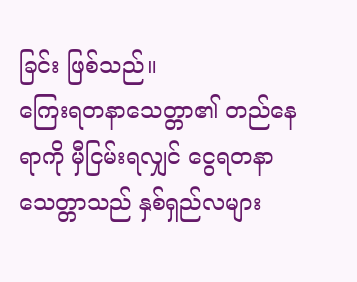ခြင်း ဖြစ်သည်။
ကြေးရတနာသေတ္တာ၏ တည်နေရာကို မှီငြမ်းရလျှင် ငွေရတနာသေတ္တာသည် နှစ်ရှည်လများ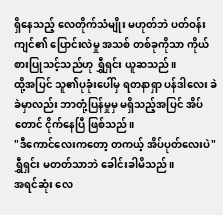ရှိနေသည့် လေတိုက်သံမျိုး မဟုတ်ဘဲ ပတ်ဝန်းကျင်၏ ပြောင်းလဲမှု အသစ် တစ်ခုကိုသာ ကိုယ်စားပြုသင့်သည်ဟု ရွှီရှင်း ယူဆသည်။
ထို့အပြင် သူ၏ပုခုံးပေါ်မှ ရတနာရှာ ပန်ဒါလေး ခဲခဲမှာလည်း ဘာတုံ့ပြန်မှုမှ မရှိသည့်အပြင် အိပ်တောင် ငိုက်နေပြီ ဖြစ်သည်။
"ဒီကောင်လေးကတော့ တကယ့် အိပ်ပုတ်လေးပဲ" ရွှီရှင်း မတတ်သာဘဲ ခေါင်းခါမိသည်။
အရင်ဆုံး လေ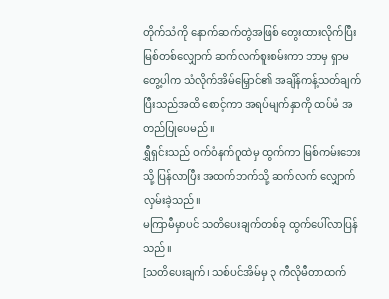တိုက်သံကို နောက်ဆက်တွဲအဖြစ် တွေးထားလိုက်ပြီး မြစ်တစ်လျှောက် ဆက်လက်စူးစမ်းကာ ဘာမှ ရှာမတွေ့ပါက သံလိုက်အိမ်မြှောင်၏ အချိန်ကန့်သတ်ချက် ပြီးသည်အထိ စောင့်ကာ အရပ်မျက်နှာကို ထပ်မံ အတည်ပြုပေမည်။
ရွှီရှင်းသည် ဝက်ဝံနက်ဂူထဲမှ ထွက်ကာ မြစ်ကမ်းဘေးသို့ ပြန်လာပြီး အထက်ဘက်သို့ ဆက်လက် လျှောက်လှမ်းခဲ့သည်။
မကြာမီမှာပင် သတိပေးချက်တစ်ခု ထွက်ပေါ်လာပြန်သည်။
[သတိပေးချက်၊ သစ်ပင်အိမ်မှ ၃ ကီလိုမီတာထက်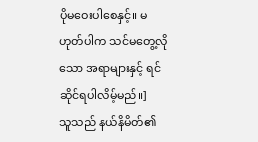ပိုမဝေးပါစေနှင့်။ မဟုတ်ပါက သင်မတွေ့လိုသော အရာများနှင့် ရင်ဆိုင်ရပါလိမ့်မည်။]
သူသည် နယ်နိမိတ်၏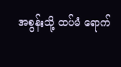အစွန်းသို့ ထပ်မံ ရောက်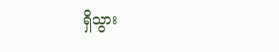ရှိသွား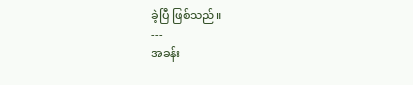ခဲ့ပြီ ဖြစ်သည်။
---
အခန်း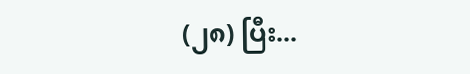(၂၈) ပြီး...